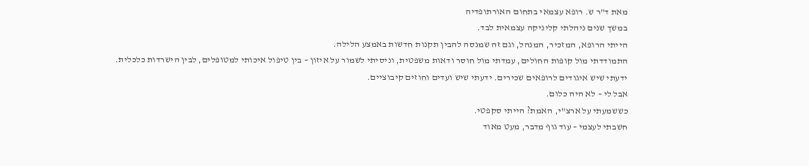מאת ד"ר ש. רופא עצמאי בתחום האורתופדיה
במשך שנים ניהלתי קליניקה עצמאית לבד.
הייתי הרופא, המזכיר, המנהל, וגם זה שמנסה להבין תקנות חדשות באמצע הלילה.
התמודדתי מול קופות החולים, עמדתי מול חוסר ודאות משפטית, וניסיתי לשמור על איזון – בין טיפול איכותי למטופלים, לבין הישרדות כלכלית.
ידעתי שיש איגודים לרופאים שכירים. ידעתי שיש ועדים וחוזים קיבוציים.
אבל לי – לא היה כלום.
כששמעתי על ארצ"י, האמת? הייתי סקפטי.
חשבתי לעצמי – עוד גוף מדבר, מעט מאוד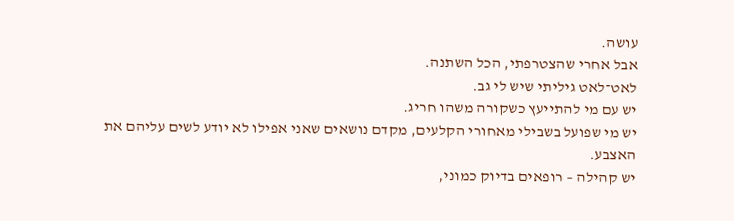עושה.
אבל אחרי שהצטרפתי, הכל השתנה.
לאט־לאט גיליתי שיש לי גב.
יש עם מי להתייעץ כשקורה משהו חריג.
יש מי שפועל בשבילי מאחורי הקלעים, מקדם נושאים שאני אפילו לא יודע לשים עליהם את האצבע.
יש קהילה – רופאים בדיוק כמוני,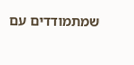שמתמודדים עם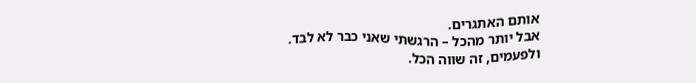אותם האתגרים.
אבל יותר מהכל – הרגשתי שאני כבר לא לבד.
ולפעמים, זה שווה הכל.